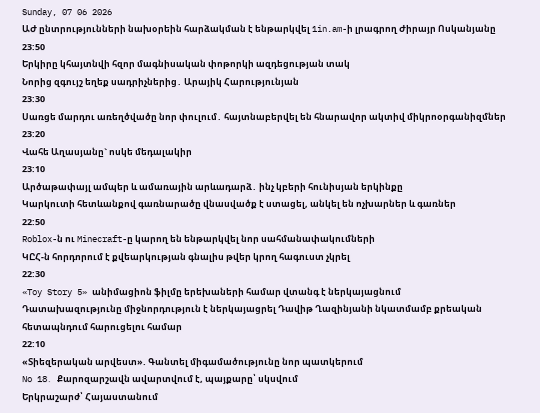Sunday, 07 06 2026
ԱԺ ընտրությունների նախօրեին հարձակման է ենթարկվել 1in.am-ի լրագրող Ժիրայր Ոսկանյանը
23:50
Երկիրը կհայտնվի հզոր մագնիսական փոթորկի ազդեցության տակ
Նորից զգույշ եղեք սադրիչներից․ Արայիկ Հարությունյան
23:30
Սառցե մարդու առեղծվածը նոր փուլում․ հայտնաբերվել են հնարավոր ակտիվ միկրոօրգանիզմներ
23:20
Վահե Աղասյանը` ոսկե մեդալակիր
23:10
Արծաթափայլ ամպեր և ամառային արևադարձ․ ինչ կբերի հունիսյան երկինքը
Կարկուտի հետևանքով գառնարածը վնասվածք է ստացել, անկել են ոչխարներ և գառներ
22:50
Roblox-ն ու Minecraft-ը կարող են ենթարկվել նոր սահմանափակումների
ԿԸՀ-ն հորդորում է քվեարկության գնալիս թվեր կրող հագուստ չկրել
22:30
«Toy Story 5» անիմացիոն ֆիլմը երեխաների համար վտանգ է ներկայացնում
Դատախազությունը միջնորդություն է ներկայացրել Դավիթ Ղազինյանի նկատմամբ քրեական հետապնդում հարուցելու համար
22:10
«Տիեզերական արվեստ». Գանտել միգամածությունը նոր պատկերում
No 18․ Քարոզարշավն ավարտվում է, պայքարը՝ սկսվում
Երկրաշարժ՝ Հայաստանում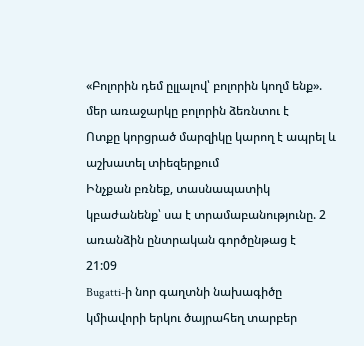«Բոլորին դեմ ըլլալով՝ բոլորին կողմ ենք». մեր առաջարկը բոլորին ձեռնտու է
Ոտքը կորցրած մարզիկը կարող է ապրել և աշխատել տիեզերքում
Ինչքան բռնեք, տասնապատիկ կբաժանենք՝ սա է տրամաբանությունը. 2 առանձին ընտրական գործընթաց է
21:09
Bugatti-ի նոր գաղտնի նախագիծը կմիավորի երկու ծայրահեղ տարբեր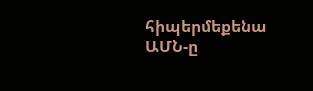հիպերմեքենա
ԱՄՆ-ը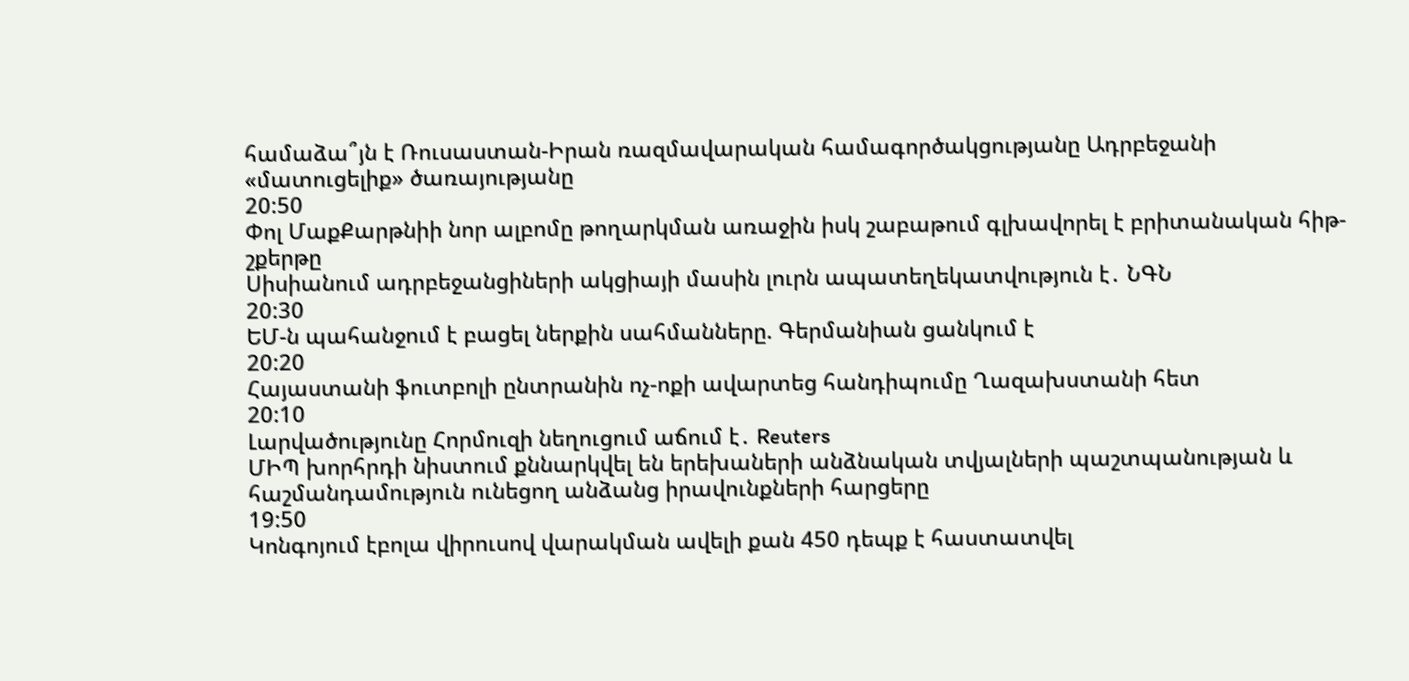համաձա՞յն է Ռուսաստան-Իրան ռազմավարական համագործակցությանը Ադրբեջանի «մատուցելիք» ծառայությանը
20:50
Փոլ ՄաքՔարթնիի նոր ալբոմը թողարկման առաջին իսկ շաբաթում գլխավորել է բրիտանական հիթ-շքերթը
Սիսիանում ադրբեջանցիների ակցիայի մասին լուրն ապատեղեկատվություն է․ ՆԳՆ
20:30
ԵՄ-ն պահանջում է բացել ներքին սահմանները. Գերմանիան ցանկում է
20:20
Հայաստանի ֆուտբոլի ընտրանին ոչ-ոքի ավարտեց հանդիպումը Ղազախստանի հետ
20:10
Լարվածությունը Հորմուզի նեղուցում աճում է․ Reuters
ՄԻՊ խորհրդի նիստում քննարկվել են երեխաների անձնական տվյալների պաշտպանության և հաշմանդամություն ունեցող անձանց իրավունքների հարցերը
19:50
Կոնգոյում էբոլա վիրուսով վարակման ավելի քան 450 դեպք է հաստատվել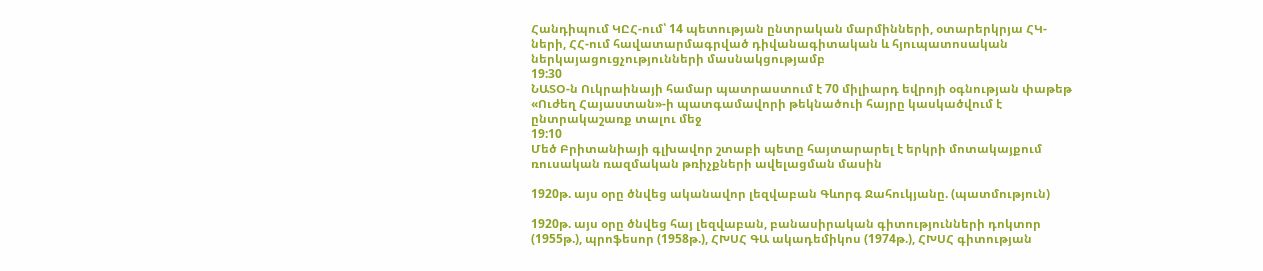Հանդիպում ԿԸՀ-ում՝ 14 պետության ընտրական մարմինների, օտարերկրյա ՀԿ-ների, ՀՀ-ում հավատարմագրված դիվանագիտական և հյուպատոսական ներկայացուցչությունների մասնակցությամբ
19:30
ՆԱՏՕ-ն Ուկրաինայի համար պատրաստում է 70 միլիարդ եվրոյի օգնության փաթեթ
«Ուժեղ Հայաստան»-ի պատգամավորի թեկնածուի հայրը կասկածվում է ընտրակաշառք տալու մեջ
19:10
Մեծ Բրիտանիայի գլխավոր շտաբի պետը հայտարարել է երկրի մոտակայքում ռուսական ռազմական թռիչքների ավելացման մասին

1920թ. այս օրը ծնվեց ականավոր լեզվաբան Գևորգ Ջահուկյանը. (պատմություն)

1920թ. այս օրը ծնվեց հայ լեզվաբան, բանասիրական գիտությունների դոկտոր (1955թ.), պրոֆեսոր (1958թ.), ՀԽՍՀ ԳԱ ակադեմիկոս (1974թ.), ՀԽՍՀ գիտության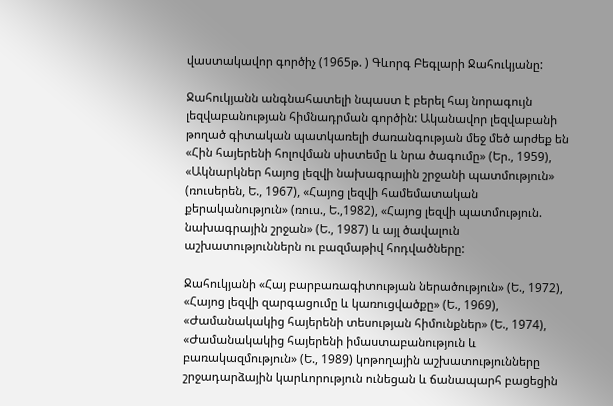վաստակավոր գործիչ (1965թ. ) Գևորգ Բեգլարի Ջահուկյանը:

Ջահուկյանն անգնահատելի նպաստ է բերել հայ նորագույն լեզվաբանության հիմնադրման գործին: Ականավոր լեզվաբանի թողած գիտական պատկառելի ժառանգության մեջ մեծ արժեք են «Հին հայերենի հոլովման սիստեմը և նրա ծագումը» (Եր., 1959), «Ակնարկներ հայոց լեզվի նախագրային շրջանի պատմություն» (ռուսերեն, Ե., 1967), «Հայոց լեզվի համեմատական քերականություն» (ռուս., Ե.,1982), «Հայոց լեզվի պատմություն. նախագրային շրջան» (Ե., 1987) և այլ ծավալուն աշխատություններն ու բազմաթիվ հոդվածները:

Ջահուկյանի «Հայ բարբառագիտության ներածություն» (Ե., 1972), «Հայոց լեզվի զարգացումը և կառուցվածքը» (Ե., 1969), «Ժամանակակից հայերենի տեսության հիմունքներ» (Ե., 1974), «Ժամանակակից հայերենի իմաստաբանություն և բառակազմություն» (Ե., 1989) կոթողային աշխատությունները շրջադարձային կարևորություն ունեցան և ճանապարհ բացեցին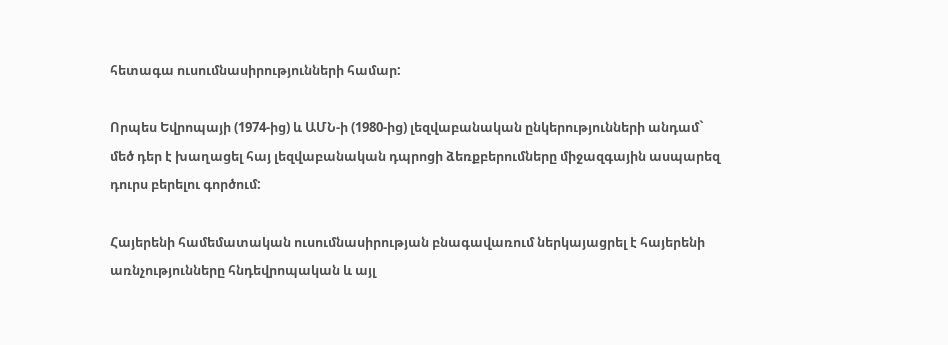հետագա ուսումնասիրությունների համար:

Որպես Եվրոպայի (1974-ից) և ԱՄՆ-ի (1980-ից) լեզվաբանական ընկերությունների անդամ` մեծ դեր է խաղացել հայ լեզվաբանական դպրոցի ձեռքբերումները միջազգային ասպարեզ դուրս բերելու գործում:

Հայերենի համեմատական ուսումնասիրության բնագավառում ներկայացրել է հայերենի առնչությունները հնդեվրոպական և այլ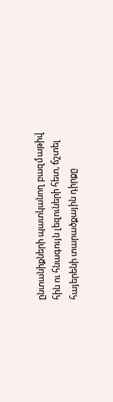ընտանիքների պատկանող բազմաթիվ հին ու հնագույն լեզուների հետ, ճշտել հայերենի տարածքային դիրքը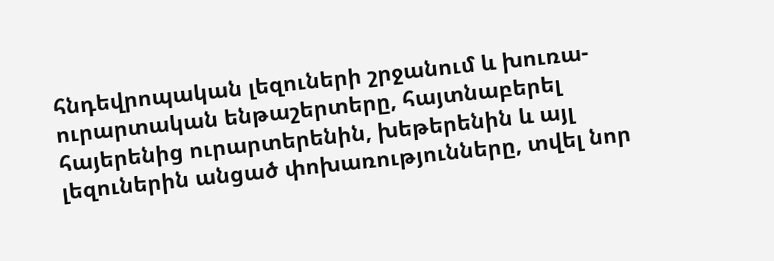հնդեվրոպական լեզուների շրջանում և խուռա-ուրարտական ենթաշերտերը, հայտնաբերել հայերենից ուրարտերենին, խեթերենին և այլ լեզուներին անցած փոխառությունները, տվել նոր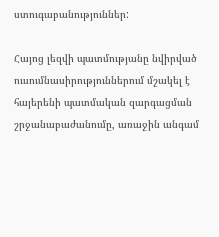ստուգաբանություններ:

Հայոց լեզվի պատմությանը նվիրված ուսումնասիրություններում մշակել է հայերենի պատմական զարգացման շրջանաբաժանումը, առաջին անգամ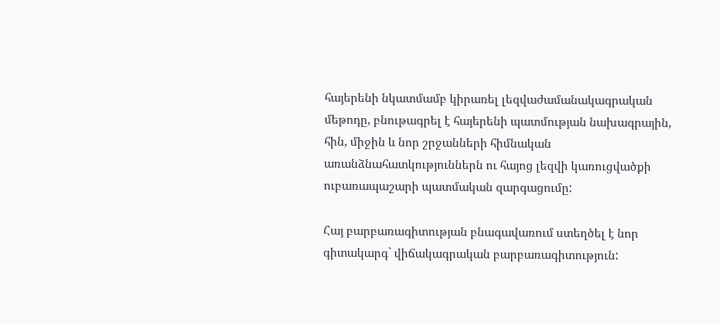հայերենի նկատմամբ կիրառել լեզվաժամանակագրական մեթոդը, բնութագրել է հայերենի պատմության նախագրային, հին, միջին և նոր շրջանների հիմնական առանձնահատկություններն ու հայոց լեզվի կառուցվածքի ուբառապաշարի պատմական զարգացումը:

Հայ բարբառագիտության բնագավառում ստեղծել է նոր գիտակարգ` վիճակագրական բարբառագիտություն: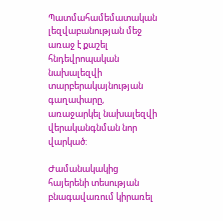Պատմահամեմատական լեզվաբանության մեջ առաջ է քաշել հնդեվրոպական նախալեզվի տարբերակայնության գաղափարը, առաջարկել նախալեզվի վերականգնման նոր վարկած:

Ժամանակակից հայերենի տեսության բնագավառում կիրառել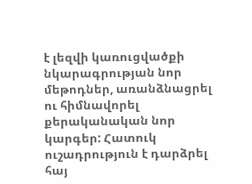է լեզվի կառուցվածքի նկարագրության նոր մեթոդներ, առանձնացրել ու հիմնավորել քերականական նոր կարգեր: Հատուկ ուշադրություն է դարձրել հայ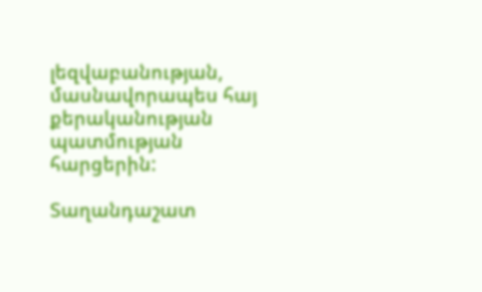լեզվաբանության, մասնավորապես հայ քերականության պատմության հարցերին:

Տաղանդաշատ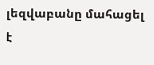լեզվաբանը մահացել է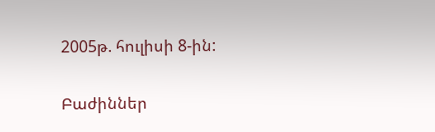2005թ. հուլիսի 8-ին:

Բաժիններ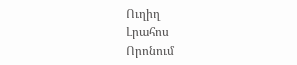Ուղիղ
Լրահոս
Որոնում